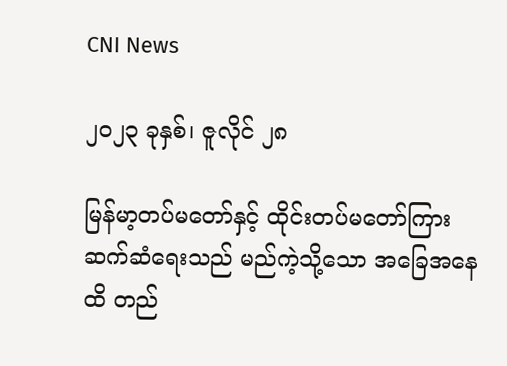CNI News

၂၀၂၃ ခုနှစ်၊ ဇူလိုင် ၂၈

မြန်မာ့တပ်မတော်နှင့် ထိုင်းတပ်မတော်ကြား ဆက်ဆံရေးသည် မည်ကဲ့သို့သော အခြေအနေထိ တည်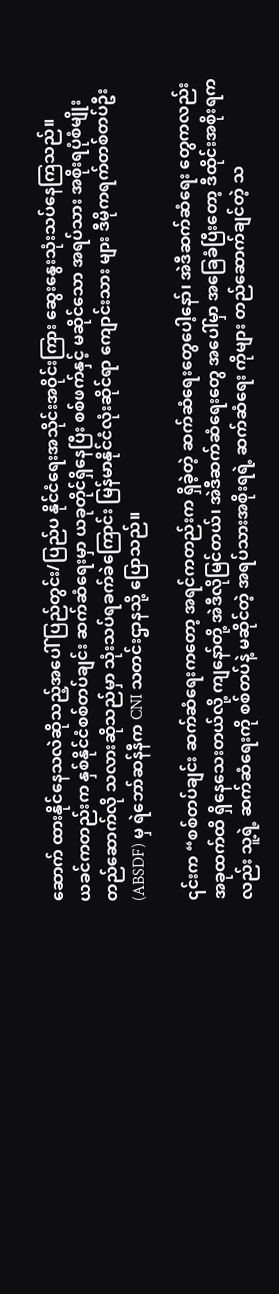ဆောက် ထားနိုင်နေသလဲဆိုသည့်အပေါ် ပြည်တွင်း/ပြည်ပ နိုင်ငံရေးအသိုင်းအဝိုင်းကြား ဆွေးနွေးသုံးသပ်နေကြသည်။
ယခင်ကတည်းက နှစ်နိုင်ငံစစ်တပ်ချင်း ဆက်ဆံရေးမှာ ယခုတိုင်ရှိနေပြီး စစ်ဖက်နှင့် မဆိုင်သော အရပ်သား အစိုးရပုံစံမျိုး တည်ဆောက်လို သလားဆိုသည်မှာ သုံးသပ်ရခက်ခဲကြောင်း မြန်မာနိုင်ငံလုံးဆိုင်ရာ ကျောင်းသား များ ဒီမိုကရက်တစ်တပ်ဦး (ABSDF) မှ ရဲဘော်ဆန်နီက CNI သတင်းဌာနသို့ ပြောသည်။

၎င်းက “စစ်တပ်ချင်း ဆက်ဆံရေးကတော့ အရင်ကတည်းက ရှိခဲ့တဲ့ ဆက်ဆံရေးတွေပေါ့နော်၊ အဲဒီဆက်ဆံရေး တွေကလည်း အခုထက်ထိ ရှိနေသေးတယ်လို့ ကျနော်တို့ အဲဒီလိုမြင်တယ်၊ အဲဒီဆက်ဆံရေးတွေ အပေါ်မှာ အခြေခံပြီးတော့ ဒီထိုင်းအစိုးရကလည်း သူ့ရဲ့ ဆက်ဆံရေးကို စစ်တပ်နဲ့ မဆိုင်တဲ့ အရပ်သားအစိုးရရဲ့ ဆက်ဆံရေး ကိုများ တည်ဆောက်ချင်တဲ့ သ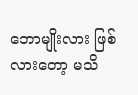ဘောမျိုးလား ဖြစ်လားတော့ မသိ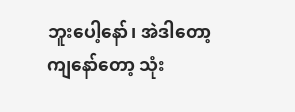ဘူးပေါ့နော်၊ အဲဒါတော့ ကျ‌နော်တော့ သုံး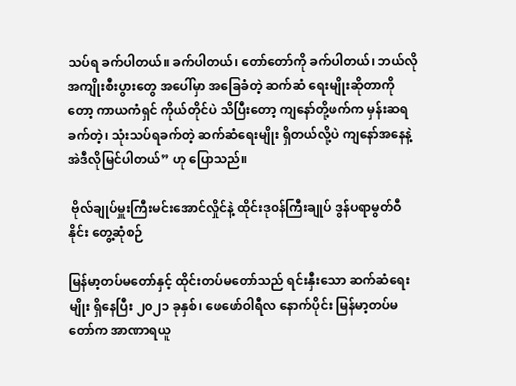သပ်ရ ခက်ပါတယ်။ ခက်ပါတယ်၊ တော်တော်ကို ခက်ပါတယ်၊ ဘယ်လိုအကျိုးစီးပွားတွေ အပေါ်မှာ အခြေခံတဲ့ ဆက်ဆံ ရေးမျိုးဆိုတာကိုတော့ ကာယကံရှင် ကိုယ်တိုင်ပဲ သိပြီးတော့ ကျနော်တို့ဖက်က မှန်းဆရခက်တဲ့၊ သုံးသပ်ရခက်တဲ့ ဆက်ဆံရေးမျိုး ရှိတယ်လို့ပဲ ကျနော်အနေနဲ့ အဲဒီလိုမြင်ပါတယ်” ဟု ပြောသည်။

 ဗိုလ်ချုပ်မှူးကြီးမင်းအောင်လှိုင်နဲ့ ထိုင်းဒု၀န်ကြီးချုပ် ဒွန်ပရာမွတ်ဝီနိုင်း တွေ့ဆုံစဉ်

မြန်မာ့တပ်မတော်နှင့် ထိုင်းတပ်မတော်သည် ရင်းနှီးသော ဆက်ဆံရေးမျိုး ရှိနေပြီး ၂၀၂၁ ခုနှစ်၊ ဖေဖော်ဝါရီလ နောက်ပိုင်း မြန်မာ့တပ်မတော်က အာဏာရယူ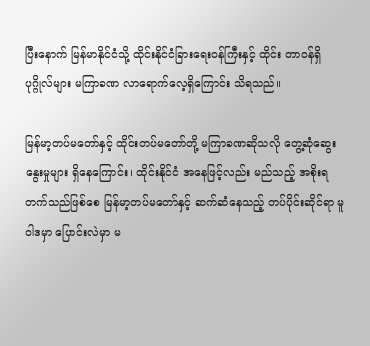ပြီးနောက် မြန်မာနိုင်ငံသို့ ထိုင်းနိုင်ငံခြားရေးဝန်ကြီးနှင့် ထိုင်း တာဝန်ရှိ ပုဂ္ဂိုလ်များ မကြာခဏ လာရောက်လေ့ရှိကြောင်း သိရသည်။

မြန်မာ့တပ်မတော်နှင့် ထိုင်းတပ်မတော်တို့ မကြာခဏဆိုသလို တွေ့ဆုံဆွေးနွေးမှုများ ရှိနေကြောင်း၊ ထိုင်းနိုင်ငံ အနေဖြင့်လည်း မည်သည့် အစိုးရတက်သည်ဖြစ်စေ မြန်မာ့တပ်မတော်နှင့် ဆက်ဆံနေသည့် တပ်ပိုင်းဆိုင်ရာ မူဝါဒမှာ ပြောင်းလဲမှာ မ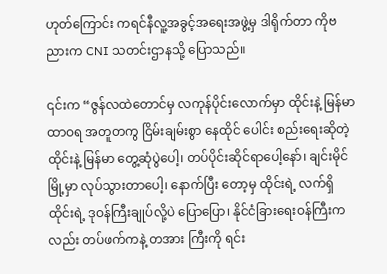ဟုတ်‌ကြောင်း ကရင်နီလူ့အခွင့်အရေးအဖွဲ့မှ ဒါရိုက်တာ ကိုဗညားက CNI သတင်းဌာနသို့ ပြောသည်။

၎င်းက “ဇွန်လထဲတောင်မှ လကုန်ပိုင်းလောက်မှာ ထိုင်းနဲ့ မြန်မာ ထာဝရ အတူတကွ ငြိမ်းချမ်းစွာ နေထိုင် ပေါင်း စည်းရေးဆိုတဲ့ ထိုင်းနဲ့ မြန်မာ တွေ့ဆုံပွဲပေါ့၊ တပ်ပိုင်းဆိုင်ရာပေါ့နော်၊ ချင်းမိုင်မြို့မှာ လုပ်သွားတာပေါ့၊ နောက်ပြီး တော့မှ ထိုင်းရဲ့ လက်ရှိ ထိုင်းရဲ့ ဒုဝန်ကြီးချုပ်လို့ပဲ ပြောပြော၊ နိုင်ငံခြားရေးဝန်ကြီးကလည်း တပ်ဖက်ကနဲ့ တအား ကြီးကို ရင်း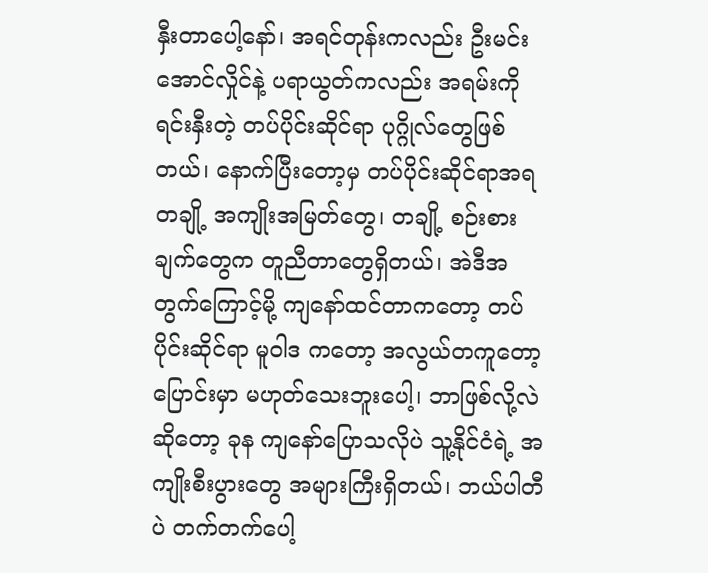နှီးတာပေါ့နော်၊ အရင်တုန်းကလည်း ဦးမင်းအောင်လှိုင်နဲ့ ပရာယွတ်ကလည်း အရမ်းကို ရင်းနှီးတဲ့ တပ်ပိုင်းဆိုင်ရာ ပုဂ္ဂိုလ်တွေဖြစ်တယ်၊ နောက်ပြီးတော့မှ တပ်ပိုင်းဆိုင်ရာအရ တချို့ အကျိုးအမြတ်တွေ၊ တချို့ စဉ်းစားချက်တွေက တူညီတာတွေရှိတယ်၊ အဲဒီအတွက်ကြောင့်မို့ ကျနော်ထင်တာကတော့ တပ်ပိုင်းဆိုင်ရာ မူဝါဒ ကတော့ အလွယ်တကူတော့ ပြောင်းမှာ မဟုတ်သေးဘူးပေါ့၊ ဘာဖြစ်လို့လဲဆိုတော့ ခုန ကျ‌နော်ပြောသလိုပဲ သူ့နိုင်ငံရဲ့ အကျိုးစီးပွားတွေ အများကြီးရှိတယ်၊ ဘယ်ပါတီပဲ တက်တက်ပေါ့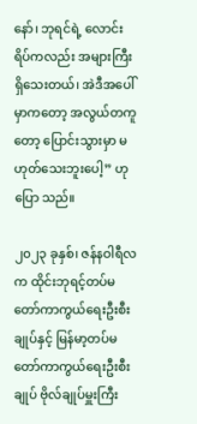နော်၊ ဘုရင်ရဲ့ လောင်းရိပ်ကလည်း အများကြီး ရှိသေးတယ်၊ အဲဒီအပေါ်မှာကတော့ အလွယ်တကူတော့ ပြောင်းသွားမှာ မဟုတ်သေးဘူးပေါ့” ဟု ပြော သည်။

၂၀၂၃ ခုနှစ်၊ ဇန်နဝါရီလက ထိုင်းဘုရင့်တပ်မတော်ကာကွယ်ရေးဦးစီးချုပ်နှင့် မြန်မာ့တပ်မတော်ကာကွယ်ရေးဦးစီးချုပ် ဗိုလ်ချုပ်မှူးကြီး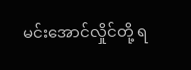မင်းအောင်လှိုင်တို့ ရ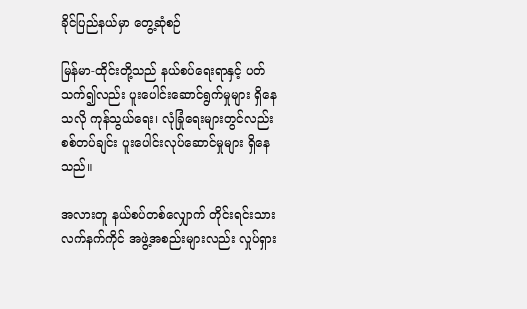ခိုင်ပြည်နယ်မှာ တွေ့ဆုံစဉ်

မြန်မာ-ထိုင်းတို့သည် နယ်စပ်ရေးရာနှင့် ပတ်သက်၍လည်း ပူး‌ပေါင်းဆောင်ရွက်မှုများ ရှိနေသလို ကုန်သွယ်ရေး၊ လုံခြုံရေးများတွင်လည်း စစ်တပ်ချင်း ပူးပေါင်းလုပ်ဆောင်မှုများ ရှိနေသည်။

အလားတူ နယ်စပ်တစ်လျှောက် တိုင်းရင်းသား လက်နက်ကိုင် အဖွဲ့အစည်းများလည်း လှုပ်ရှား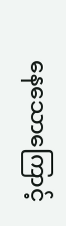နေသောကြောင့်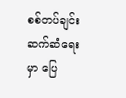စစ်တပ်ချင်း ဆက်ဆံရေးမှာ ပြေ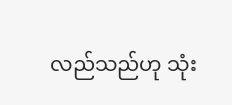လည်သည်ဟု သုံး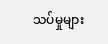သပ်မှုများ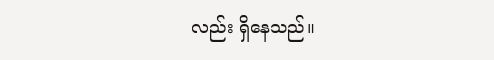လည်း ရှိနေသည်။